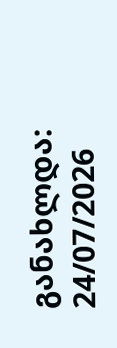განახლდა: 24/07/2026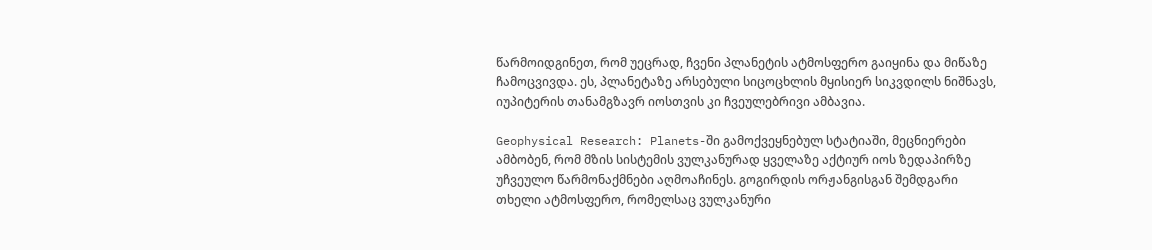წარმოიდგინეთ, რომ უეცრად, ჩვენი პლანეტის ატმოსფერო გაიყინა და მიწაზე ჩამოცვივდა. ეს, პლანეტაზე არსებული სიცოცხლის მყისიერ სიკვდილს ნიშნავს, იუპიტერის თანამგზავრ იოსთვის კი ჩვეულებრივი ამბავია.

Geophysical Research: Planets-ში გამოქვეყნებულ სტატიაში, მეცნიერები ამბობენ, რომ მზის სისტემის ვულკანურად ყველაზე აქტიურ იოს ზედაპირზე უჩვეულო წარმონაქმნები აღმოაჩინეს. გოგირდის ორჟანგისგან შემდგარი თხელი ატმოსფერო, რომელსაც ვულკანური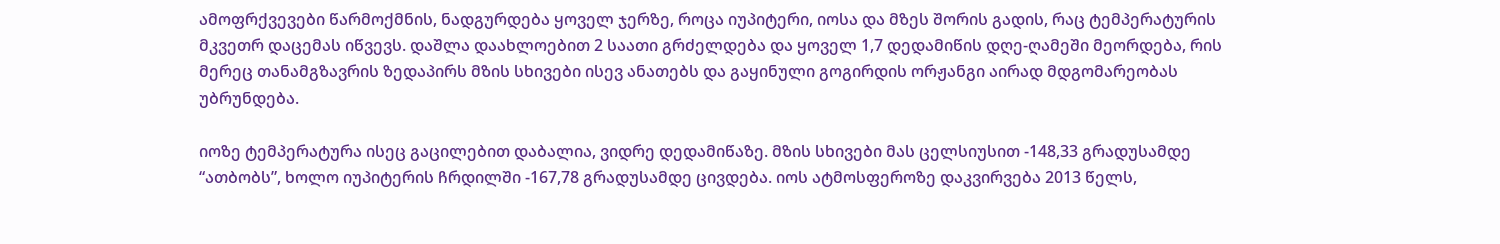ამოფრქვევები წარმოქმნის, ნადგურდება ყოველ ჯერზე, როცა იუპიტერი, იოსა და მზეს შორის გადის, რაც ტემპერატურის მკვეთრ დაცემას იწვევს. დაშლა დაახლოებით 2 საათი გრძელდება და ყოველ 1,7 დედამიწის დღე-ღამეში მეორდება, რის მერეც თანამგზავრის ზედაპირს მზის სხივები ისევ ანათებს და გაყინული გოგირდის ორჟანგი აირად მდგომარეობას უბრუნდება.

იოზე ტემპერატურა ისეც გაცილებით დაბალია, ვიდრე დედამიწაზე. მზის სხივები მას ცელსიუსით -148,33 გრადუსამდე “ათბობს”, ხოლო იუპიტერის ჩრდილში -167,78 გრადუსამდე ცივდება. იოს ატმოსფეროზე დაკვირვება 2013 წელს,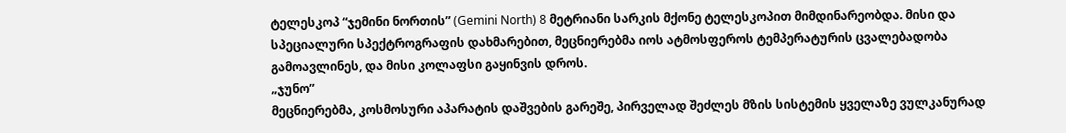ტელესკოპ “ჯემინი ნორთის” (Gemini North) 8 მეტრიანი სარკის მქონე ტელესკოპით მიმდინარეობდა. მისი და სპეციალური სპექტროგრაფის დახმარებით, მეცნიერებმა იოს ატმოსფეროს ტემპერატურის ცვალებადობა გამოავლინეს, და მისი კოლაფსი გაყინვის დროს.
„ჯუნო”
მეცნიერებმა, კოსმოსური აპარატის დაშვების გარეშე, პირველად შეძლეს მზის სისტემის ყველაზე ვულკანურად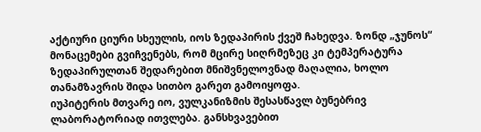აქტიური ციური სხეულის, იოს ზედაპირის ქვეშ ჩახედვა. ზონდ „ჯუნოს“ მონაცემები გვიჩვენებს, რომ მცირე სიღრმეზეც კი ტემპერატურა ზედაპირულთან შედარებით მნიშვნელოვნად მაღალია, ხოლო თანამზავრის შიდა სითბო გარეთ გამოიყოფა.
იუპიტერის მთვარე იო, ვულკანიზმის შესასწავლ ბუნებრივ ლაბორატორიად ითვლება. განსხვავებით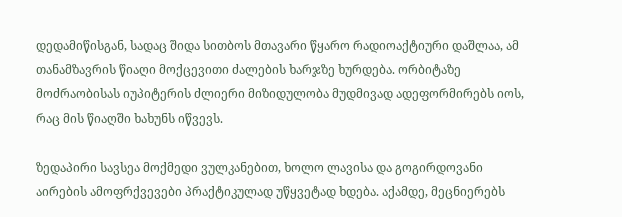დედამიწისგან, სადაც შიდა სითბოს მთავარი წყარო რადიოაქტიური დაშლაა, ამ თანამზავრის წიაღი მოქცევითი ძალების ხარჯზე ხურდება. ორბიტაზე მოძრაობისას იუპიტერის ძლიერი მიზიდულობა მუდმივად ადეფორმირებს იოს, რაც მის წიაღში ხახუნს იწვევს.

ზედაპირი სავსეა მოქმედი ვულკანებით, ხოლო ლავისა და გოგირდოვანი აირების ამოფრქვევები პრაქტიკულად უწყვეტად ხდება. აქამდე, მეცნიერებს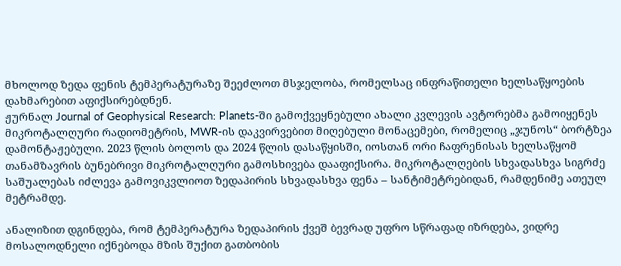მხოლოდ ზედა ფენის ტემპერატურაზე შეეძლოთ მსჯელობა, რომელსაც ინფრაწითელი ხელსაწყოების დახმარებით აფიქსირებდნენ.
ჟურნალ Journal of Geophysical Research: Planets-ში გამოქვეყნებული ახალი კვლევის ავტორებმა გამოიყენეს მიკროტალღური რადიომეტრის, MWR-ის დაკვირვებით მიღებული მონაცემები, რომელიც „ჯუნოს“ ბორტზეა დამონტაჟებული. 2023 წლის ბოლოს და 2024 წლის დასაწყისში, იოსთან ორი ჩაფრენისას ხელსაწყომ თანამზავრის ბუნებრივი მიკროტალღური გამოსხივება დააფიქსირა. მიკროტალღების სხვადასხვა სიგრძე საშუალებას იძლევა გამოვიკვლიოთ ზედაპირის სხვადასხვა ფენა – სანტიმეტრებიდან, რამდენიმე ათეულ მეტრამდე.

ანალიზით დგინდება, რომ ტემპერატურა ზედაპირის ქვეშ ბევრად უფრო სწრაფად იზრდება, ვიდრე მოსალოდნელი იქნებოდა მზის შუქით გათბობის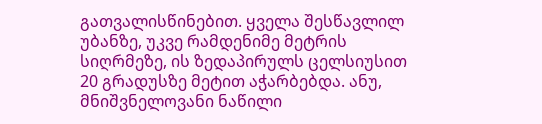გათვალისწინებით. ყველა შესწავლილ უბანზე, უკვე რამდენიმე მეტრის სიღრმეზე, ის ზედაპირულს ცელსიუსით 20 გრადუსზე მეტით აჭარბებდა. ანუ, მნიშვნელოვანი ნაწილი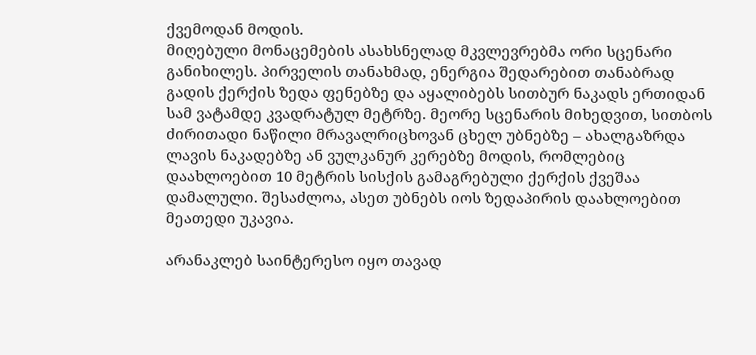ქვემოდან მოდის.
მიღებული მონაცემების ასახსნელად მკვლევრებმა ორი სცენარი განიხილეს. პირველის თანახმად, ენერგია შედარებით თანაბრად გადის ქერქის ზედა ფენებზე და აყალიბებს სითბურ ნაკადს ერთიდან სამ ვატამდე კვადრატულ მეტრზე. მეორე სცენარის მიხედვით, სითბოს ძირითადი ნაწილი მრავალრიცხოვან ცხელ უბნებზე – ახალგაზრდა ლავის ნაკადებზე ან ვულკანურ კერებზე მოდის, რომლებიც დაახლოებით 10 მეტრის სისქის გამაგრებული ქერქის ქვეშაა დამალული. შესაძლოა, ასეთ უბნებს იოს ზედაპირის დაახლოებით მეათედი უკავია.

არანაკლებ საინტერესო იყო თავად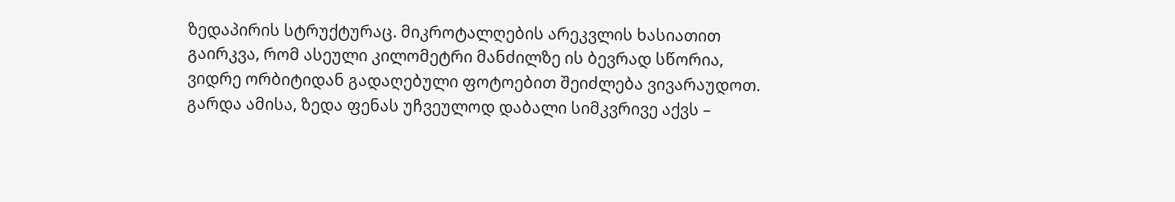ზედაპირის სტრუქტურაც. მიკროტალღების არეკვლის ხასიათით გაირკვა, რომ ასეული კილომეტრი მანძილზე ის ბევრად სწორია, ვიდრე ორბიტიდან გადაღებული ფოტოებით შეიძლება ვივარაუდოთ. გარდა ამისა, ზედა ფენას უჩვეულოდ დაბალი სიმკვრივე აქვს –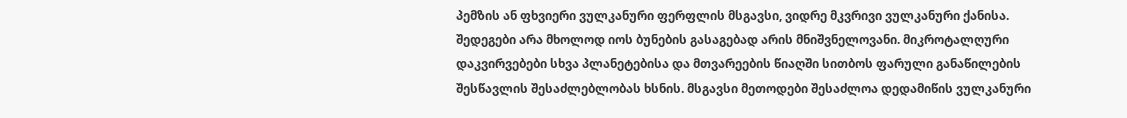პემზის ან ფხვიერი ვულკანური ფერფლის მსგავსი, ვიდრე მკვრივი ვულკანური ქანისა.
შედეგები არა მხოლოდ იოს ბუნების გასაგებად არის მნიშვნელოვანი. მიკროტალღური დაკვირვებები სხვა პლანეტებისა და მთვარეების წიაღში სითბოს ფარული განაწილების შესწავლის შესაძლებლობას ხსნის. მსგავსი მეთოდები შესაძლოა დედამიწის ვულკანური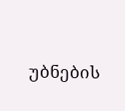უბნების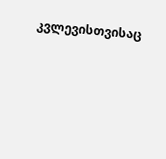კვლევისთვისაც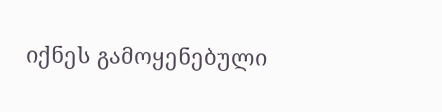იქნეს გამოყენებული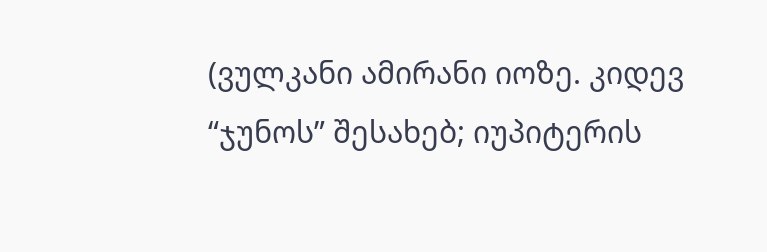(ვულკანი ამირანი იოზე. კიდევ “ჯუნოს” შესახებ; იუპიტერის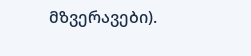მზვერავები).